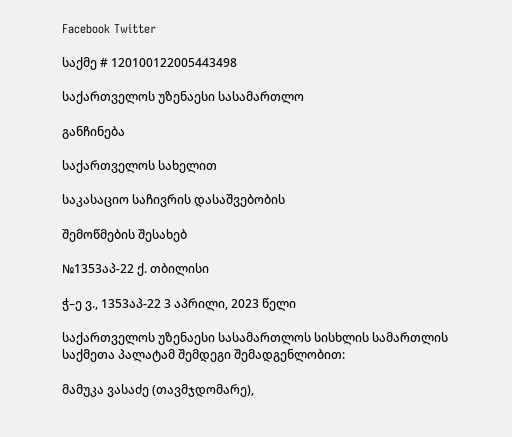Facebook Twitter

საქმე # 120100122005443498

საქართველოს უზენაესი სასამართლო

განჩინება

საქართველოს სახელით

საკასაციო საჩივრის დასაშვებობის

შემოწმების შესახებ

№1353აპ-22 ქ. თბილისი

ჭ–ე ვ., 1353აპ-22 3 აპრილი, 2023 წელი

საქართველოს უზენაესი სასამართლოს სისხლის სამართლის საქმეთა პალატამ შემდეგი შემადგენლობით:

მამუკა ვასაძე (თავმჯდომარე),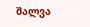შალვა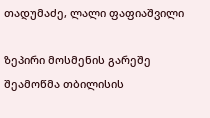თადუმაძე, ლალი ფაფიაშვილი

ზეპირი მოსმენის გარეშე შეამოწმა თბილისის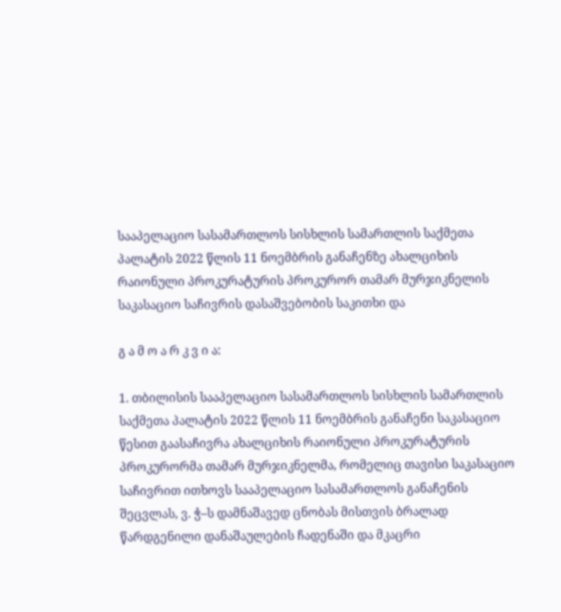სააპელაციო სასამართლოს სისხლის სამართლის საქმეთა პალატის 2022 წლის 11 ნოემბრის განაჩენზე ახალციხის რაიონული პროკურატურის პროკურორ თამარ მურჯიკნელის საკასაციო საჩივრის დასაშვებობის საკითხი და

გ ა მ ო ა რ კ ვ ი ა:

1. თბილისის სააპელაციო სასამართლოს სისხლის სამართლის საქმეთა პალატის 2022 წლის 11 ნოემბრის განაჩენი საკასაციო წესით გაასაჩივრა ახალციხის რაიონული პროკურატურის პროკურორმა თამარ მურჯიკნელმა, რომელიც თავისი საკასაციო საჩივრით ითხოვს სააპელაციო სასამართლოს განაჩენის შეცვლას, ვ. ჭ–ს დამნაშავედ ცნობას მისთვის ბრალად წარდგენილი დანაშაულების ჩადენაში და მკაცრი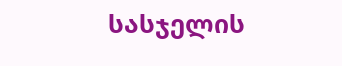სასჯელის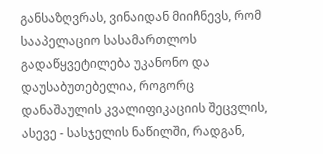განსაზღვრას, ვინაიდან მიიჩნევს, რომ სააპელაციო სასამართლოს გადაწყვეტილება უკანონო და დაუსაბუთებელია, როგორც დანაშაულის კვალიფიკაციის შეცვლის, ასევე - სასჯელის ნაწილში, რადგან,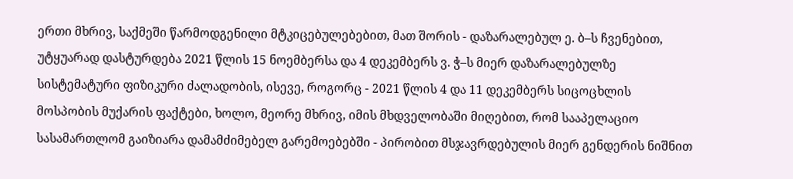ერთი მხრივ, საქმეში წარმოდგენილი მტკიცებულებებით, მათ შორის - დაზარალებულ ე. ბ–ს ჩვენებით, უტყუარად დასტურდება 2021 წლის 15 ნოემბერსა და 4 დეკემბერს ვ. ჭ–ს მიერ დაზარალებულზე სისტემატური ფიზიკური ძალადობის, ისევე, როგორც - 2021 წლის 4 და 11 დეკემბერს სიცოცხლის მოსპობის მუქარის ფაქტები, ხოლო, მეორე მხრივ, იმის მხდველობაში მიღებით, რომ სააპელაციო სასამართლომ გაიზიარა დამამძიმებელ გარემოებებში - პირობით მსჯავრდებულის მიერ გენდერის ნიშნით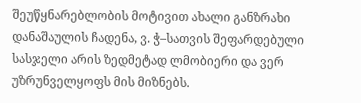შეუწყნარებლობის მოტივით ახალი განზრახი დანაშაულის ჩადენა, ვ. ჭ–სათვის შეფარდებული სასჯელი არის ზედმეტად ლმობიერი და ვერ უზრუნველყოფს მის მიზნებს.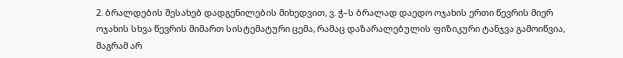2. ბრალდების შესახებ დადგენილების მიხედვით, ვ. ჭ–ს ბრალად დაედო ოჯახის ერთი წევრის მიერ ოჯახის სხვა წევრის მიმართ სისტემატური ცემა, რამაც დაზარალებულის ფიზიკური ტანჯვა გამოიწვია, მაგრამ არ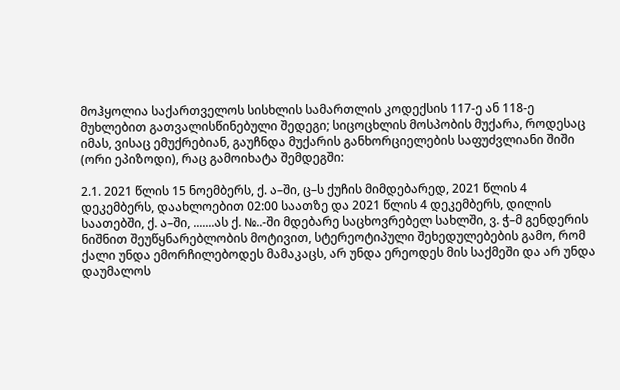მოჰყოლია საქართველოს სისხლის სამართლის კოდექსის 117-ე ან 118-ე მუხლებით გათვალისწინებული შედეგი; სიცოცხლის მოსპობის მუქარა, როდესაც იმას, ვისაც ემუქრებიან, გაუჩნდა მუქარის განხორციელების საფუძვლიანი შიში (ორი ეპიზოდი), რაც გამოიხატა შემდეგში:

2.1. 2021 წლის 15 ნოემბერს, ქ. ა–ში, ც–ს ქუჩის მიმდებარედ, 2021 წლის 4 დეკემბერს, დაახლოებით 02:00 საათზე და 2021 წლის 4 დეკემბერს, დილის საათებში, ქ. ა–ში, .......ას ქ. №..-ში მდებარე საცხოვრებელ სახლში, ვ. ჭ–მ გენდერის ნიშნით შეუწყნარებლობის მოტივით, სტერეოტიპული შეხედულებების გამო, რომ ქალი უნდა ემორჩილებოდეს მამაკაცს, არ უნდა ერეოდეს მის საქმეში და არ უნდა დაუმალოს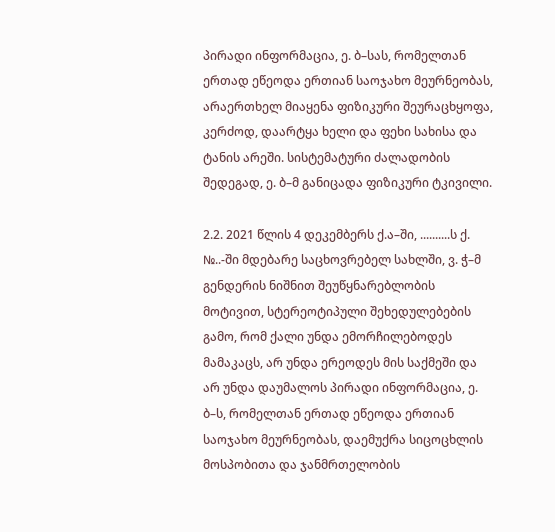პირადი ინფორმაცია, ე. ბ–სას, რომელთან ერთად ეწეოდა ერთიან საოჯახო მეურნეობას, არაერთხელ მიაყენა ფიზიკური შეურაცხყოფა, კერძოდ, დაარტყა ხელი და ფეხი სახისა და ტანის არეში. სისტემატური ძალადობის შედეგად, ე. ბ–მ განიცადა ფიზიკური ტკივილი.

2.2. 2021 წლის 4 დეკემბერს ქ.ა–ში, ..........ს ქ. №..-ში მდებარე საცხოვრებელ სახლში, ვ. ჭ–მ გენდერის ნიშნით შეუწყნარებლობის მოტივით, სტერეოტიპული შეხედულებების გამო, რომ ქალი უნდა ემორჩილებოდეს მამაკაცს, არ უნდა ერეოდეს მის საქმეში და არ უნდა დაუმალოს პირადი ინფორმაცია, ე. ბ–ს, რომელთან ერთად ეწეოდა ერთიან საოჯახო მეურნეობას, დაემუქრა სიცოცხლის მოსპობითა და ჯანმრთელობის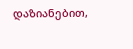დაზიანებით,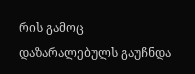რის გამოც დაზარალებულს გაუჩნდა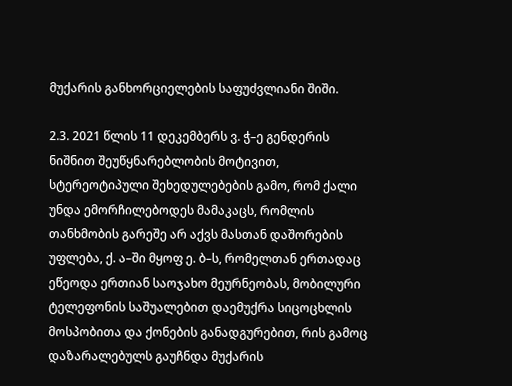მუქარის განხორციელების საფუძვლიანი შიში.

2.3. 2021 წლის 11 დეკემბერს ვ. ჭ–ე გენდერის ნიშნით შეუწყნარებლობის მოტივით, სტერეოტიპული შეხედულებების გამო, რომ ქალი უნდა ემორჩილებოდეს მამაკაცს, რომლის თანხმობის გარეშე არ აქვს მასთან დაშორების უფლება, ქ. ა–ში მყოფ ე. ბ–ს, რომელთან ერთადაც ეწეოდა ერთიან საოჯახო მეურნეობას, მობილური ტელეფონის საშუალებით დაემუქრა სიცოცხლის მოსპობითა და ქონების განადგურებით, რის გამოც დაზარალებულს გაუჩნდა მუქარის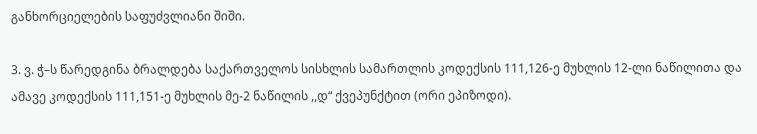განხორციელების საფუძვლიანი შიში.

3. ვ. ჭ–ს წარედგინა ბრალდება საქართველოს სისხლის სამართლის კოდექსის 111,126-ე მუხლის 12-ლი ნაწილითა და ამავე კოდექსის 111,151-ე მუხლის მე-2 ნაწილის ,,დ“ ქვეპუნქტით (ორი ეპიზოდი).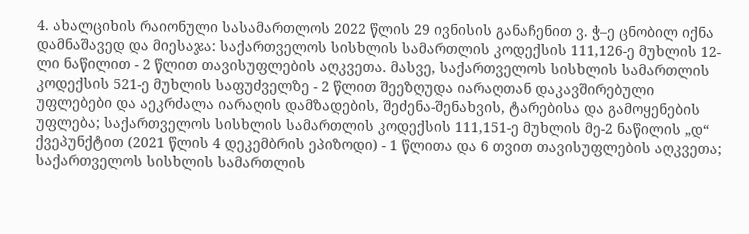4. ახალციხის რაიონული სასამართლოს 2022 წლის 29 ივნისის განაჩენით ვ. ჭ–ე ცნობილ იქნა დამნაშავედ და მიესაჯა: საქართველოს სისხლის სამართლის კოდექსის 111,126-ე მუხლის 12-ლი ნაწილით - 2 წლით თავისუფლების აღკვეთა. მასვე, საქართველოს სისხლის სამართლის კოდექსის 521-ე მუხლის საფუძველზე - 2 წლით შეეზღუდა იარაღთან დაკავშირებული უფლებები და აეკრძალა იარაღის დამზადების, შეძენა-შენახვის, ტარებისა და გამოყენების უფლება; საქართველოს სისხლის სამართლის კოდექსის 111,151-ე მუხლის მე-2 ნაწილის „დ“ ქვეპუნქტით (2021 წლის 4 დეკემბრის ეპიზოდი) - 1 წლითა და 6 თვით თავისუფლების აღკვეთა; საქართველოს სისხლის სამართლის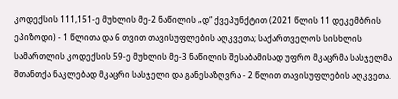კოდექსის 111,151-ე მუხლის მე-2 ნაწილის „დ“ ქვეპუნქტით (2021 წლის 11 დეკემბრის ეპიზოდი) - 1 წლითა და 6 თვით თავისუფლების აღკვეთა; საქართველოს სისხლის სამართლის კოდექსის 59-ე მუხლის მე-3 ნაწილის შესაბამისად უფრო მკაცრმა სასჯელმა შთანთქა ნაკლებად მკაცრი სასჯელი და განესაზღვრა - 2 წლით თავისუფლების აღკვეთა.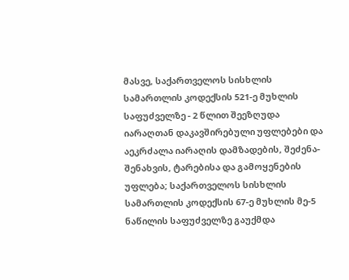მასვე, საქართველოს სისხლის სამართლის კოდექსის 521-ე მუხლის საფუძველზე - 2 წლით შეეზღუდა იარაღთან დაკავშირებული უფლებები და აეკრძალა იარაღის დამზადების, შეძენა-შენახვის, ტარებისა და გამოყენების უფლება; საქართველოს სისხლის სამართლის კოდექსის 67-ე მუხლის მე-5 ნაწილის საფუძველზე გაუქმდა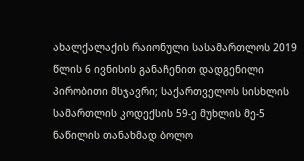ახალქალაქის რაიონული სასამართლოს 2019 წლის 6 ივნისის განაჩენით დადგენილი პირობითი მსჯავრი; საქართველოს სისხლის სამართლის კოდექსის 59-ე მუხლის მე-5 ნაწილის თანახმად ბოლო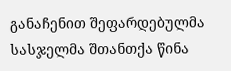განაჩენით შეფარდებულმა სასჯელმა შთანთქა წინა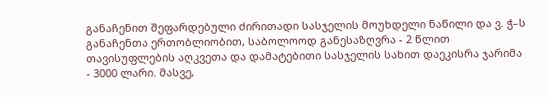განაჩენით შეფარდებული ძირითადი სასჯელის მოუხდელი ნაწილი და ვ. ჭ–ს განაჩენთა ერთობლიობით, საბოლოოდ განესაზღვრა - 2 წლით თავისუფლების აღკვეთა და დამატებითი სასჯელის სახით დაეკისრა ჯარიმა - 3000 ლარი. მასვე,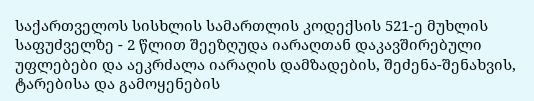საქართველოს სისხლის სამართლის კოდექსის 521-ე მუხლის საფუძველზე - 2 წლით შეეზღუდა იარაღთან დაკავშირებული უფლებები და აეკრძალა იარაღის დამზადების, შეძენა-შენახვის, ტარებისა და გამოყენების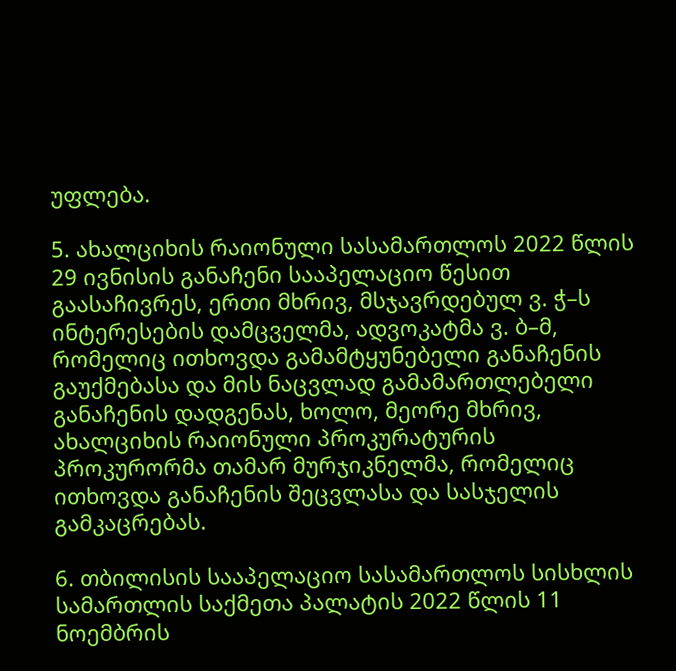უფლება.

5. ახალციხის რაიონული სასამართლოს 2022 წლის 29 ივნისის განაჩენი სააპელაციო წესით გაასაჩივრეს, ერთი მხრივ, მსჯავრდებულ ვ. ჭ–ს ინტერესების დამცველმა, ადვოკატმა ვ. ბ–მ, რომელიც ითხოვდა გამამტყუნებელი განაჩენის გაუქმებასა და მის ნაცვლად გამამართლებელი განაჩენის დადგენას, ხოლო, მეორე მხრივ, ახალციხის რაიონული პროკურატურის პროკურორმა თამარ მურჯიკნელმა, რომელიც ითხოვდა განაჩენის შეცვლასა და სასჯელის გამკაცრებას.

6. თბილისის სააპელაციო სასამართლოს სისხლის სამართლის საქმეთა პალატის 2022 წლის 11 ნოემბრის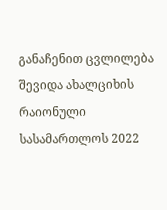განაჩენით ცვლილება შევიდა ახალციხის რაიონული სასამართლოს 2022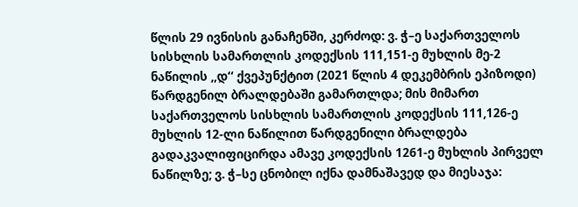წლის 29 ივნისის განაჩენში, კერძოდ: ვ. ჭ–ე საქართველოს სისხლის სამართლის კოდექსის 111,151-ე მუხლის მე-2 ნაწილის ,,დ‘‘ ქვეპუნქტით (2021 წლის 4 დეკემბრის ეპიზოდი) წარდგენილ ბრალდებაში გამართლდა; მის მიმართ საქართველოს სისხლის სამართლის კოდექსის 111,126-ე მუხლის 12-ლი ნაწილით წარდგენილი ბრალდება გადაკვალიფიცირდა ამავე კოდექსის 1261-ე მუხლის პირველ ნაწილზე; ვ. ჭ–სე ცნობილ იქნა დამნაშავედ და მიესაჯა: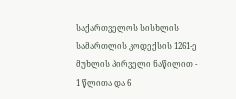საქართველოს სისხლის სამართლის კოდექსის 1261-ე მუხლის პირველი ნაწილით - 1 წლითა და 6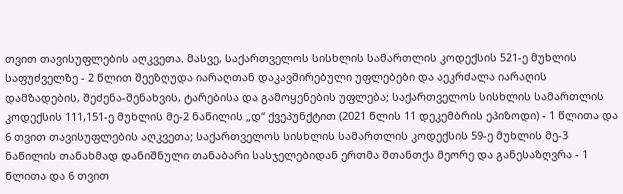თვით თავისუფლების აღკვეთა. მასვე, საქართველოს სისხლის სამართლის კოდექსის 521-ე მუხლის საფუძველზე - 2 წლით შეეზღუდა იარაღთან დაკავშირებული უფლებები და აეკრძალა იარაღის დამზადების, შეძენა-შენახვის, ტარებისა და გამოყენების უფლება; საქართველოს სისხლის სამართლის კოდექსის 111,151-ე მუხლის მე-2 ნაწილის „დ“ ქვეპუნქტით (2021 წლის 11 დეკემბრის ეპიზოდი) - 1 წლითა და 6 თვით თავისუფლების აღკვეთა; საქართველოს სისხლის სამართლის კოდექსის 59-ე მუხლის მე-3 ნაწილის თანახმად დანიშნული თანაბარი სასჯელებიდან ერთმა შთანთქა მეორე და განესაზღვრა - 1 წლითა და 6 თვით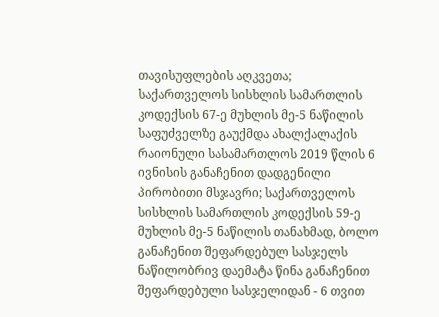თავისუფლების აღკვეთა; საქართველოს სისხლის სამართლის კოდექსის 67-ე მუხლის მე-5 ნაწილის საფუძველზე გაუქმდა ახალქალაქის რაიონული სასამართლოს 2019 წლის 6 ივნისის განაჩენით დადგენილი პირობითი მსჯავრი; საქართველოს სისხლის სამართლის კოდექსის 59-ე მუხლის მე-5 ნაწილის თანახმად, ბოლო განაჩენით შეფარდებულ სასჯელს ნაწილობრივ დაემატა წინა განაჩენით შეფარდებული სასჯელიდან - 6 თვით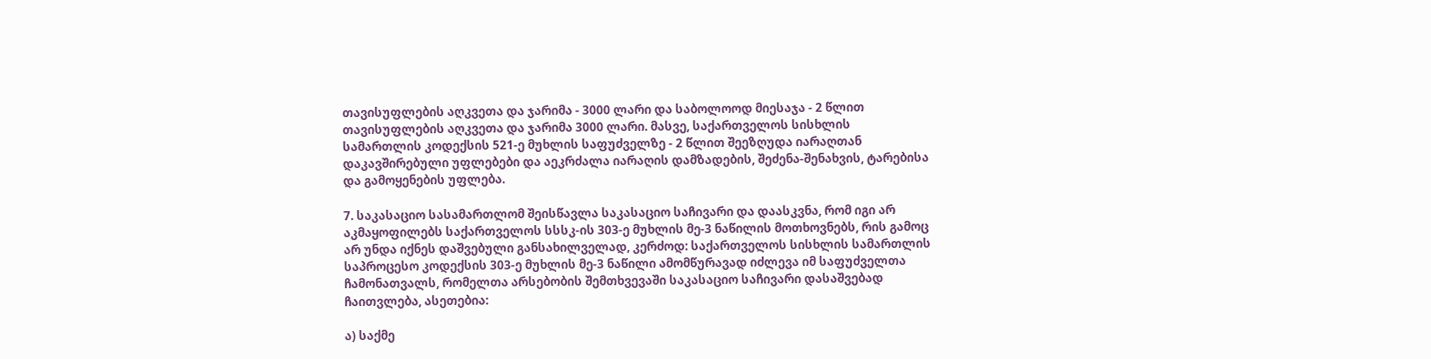თავისუფლების აღკვეთა და ჯარიმა - 3000 ლარი და საბოლოოდ მიესაჯა - 2 წლით თავისუფლების აღკვეთა და ჯარიმა 3000 ლარი. მასვე, საქართველოს სისხლის სამართლის კოდექსის 521-ე მუხლის საფუძველზე - 2 წლით შეეზღუდა იარაღთან დაკავშირებული უფლებები და აეკრძალა იარაღის დამზადების, შეძენა-შენახვის, ტარებისა და გამოყენების უფლება.

7. საკასაციო სასამართლომ შეისწავლა საკასაციო საჩივარი და დაასკვნა, რომ იგი არ აკმაყოფილებს საქართველოს სსსკ-ის 303-ე მუხლის მე-3 ნაწილის მოთხოვნებს, რის გამოც არ უნდა იქნეს დაშვებული განსახილველად, კერძოდ: საქართველოს სისხლის სამართლის საპროცესო კოდექსის 303-ე მუხლის მე-3 ნაწილი ამომწურავად იძლევა იმ საფუძველთა ჩამონათვალს, რომელთა არსებობის შემთხვევაში საკასაციო საჩივარი დასაშვებად ჩაითვლება, ასეთებია:

ა) საქმე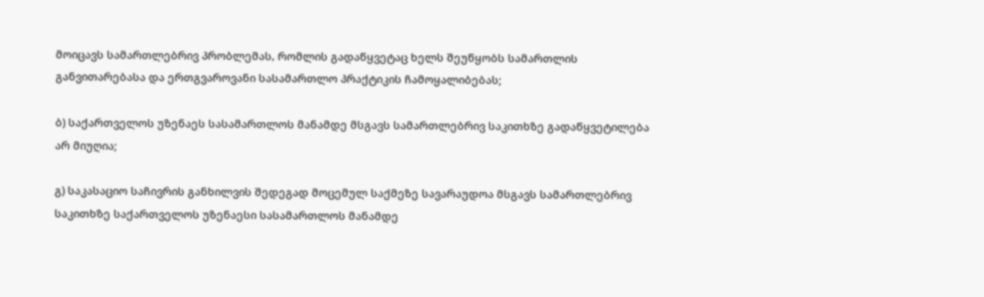მოიცავს სამართლებრივ პრობლემას, რომლის გადაწყვეტაც ხელს შეუწყობს სამართლის განვითარებასა და ერთგვაროვანი სასამართლო პრაქტიკის ჩამოყალიბებას;

ბ) საქართველოს უზენაეს სასამართლოს მანამდე მსგავს სამართლებრივ საკითხზე გადაწყვეტილება არ მიუღია;

გ) საკასაციო საჩივრის განხილვის შედეგად მოცემულ საქმეზე სავარაუდოა მსგავს სამართლებრივ საკითხზე საქართველოს უზენაესი სასამართლოს მანამდე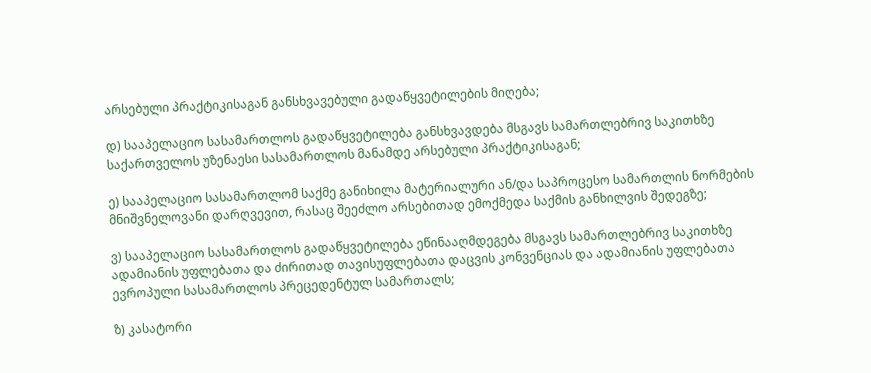არსებული პრაქტიკისაგან განსხვავებული გადაწყვეტილების მიღება;

დ) სააპელაციო სასამართლოს გადაწყვეტილება განსხვავდება მსგავს სამართლებრივ საკითხზე საქართველოს უზენაესი სასამართლოს მანამდე არსებული პრაქტიკისაგან;

ე) სააპელაციო სასამართლომ საქმე განიხილა მატერიალური ან/და საპროცესო სამართლის ნორმების მნიშვნელოვანი დარღვევით, რასაც შეეძლო არსებითად ემოქმედა საქმის განხილვის შედეგზე;

ვ) სააპელაციო სასამართლოს გადაწყვეტილება ეწინააღმდეგება მსგავს სამართლებრივ საკითხზე ადამიანის უფლებათა და ძირითად თავისუფლებათა დაცვის კონვენციას და ადამიანის უფლებათა ევროპული სასამართლოს პრეცედენტულ სამართალს;

ზ) კასატორი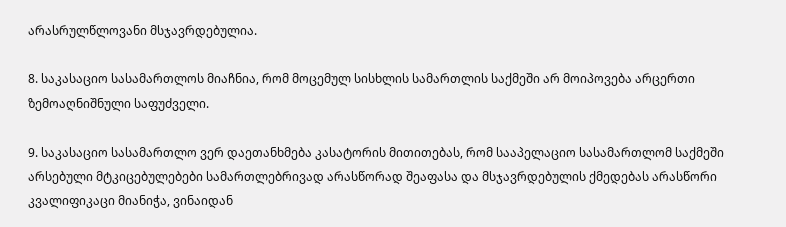არასრულწლოვანი მსჯავრდებულია.

8. საკასაციო სასამართლოს მიაჩნია, რომ მოცემულ სისხლის სამართლის საქმეში არ მოიპოვება არცერთი ზემოაღნიშნული საფუძველი.

9. საკასაციო სასამართლო ვერ დაეთანხმება კასატორის მითითებას, რომ სააპელაციო სასამართლომ საქმეში არსებული მტკიცებულებები სამართლებრივად არასწორად შეაფასა და მსჯავრდებულის ქმედებას არასწორი კვალიფიკაცი მიანიჭა, ვინაიდან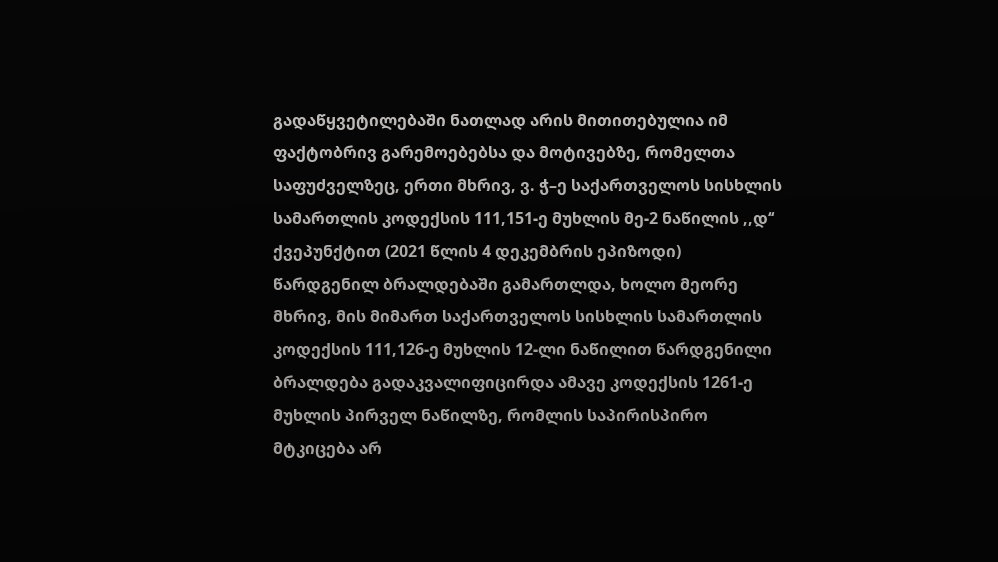გადაწყვეტილებაში ნათლად არის მითითებულია იმ ფაქტობრივ გარემოებებსა და მოტივებზე, რომელთა საფუძველზეც, ერთი მხრივ, ვ. ჭ–ე საქართველოს სისხლის სამართლის კოდექსის 111,151-ე მუხლის მე-2 ნაწილის ,,დ‘‘ ქვეპუნქტით (2021 წლის 4 დეკემბრის ეპიზოდი) წარდგენილ ბრალდებაში გამართლდა, ხოლო მეორე მხრივ, მის მიმართ საქართველოს სისხლის სამართლის კოდექსის 111,126-ე მუხლის 12-ლი ნაწილით წარდგენილი ბრალდება გადაკვალიფიცირდა ამავე კოდექსის 1261-ე მუხლის პირველ ნაწილზე, რომლის საპირისპირო მტკიცება არ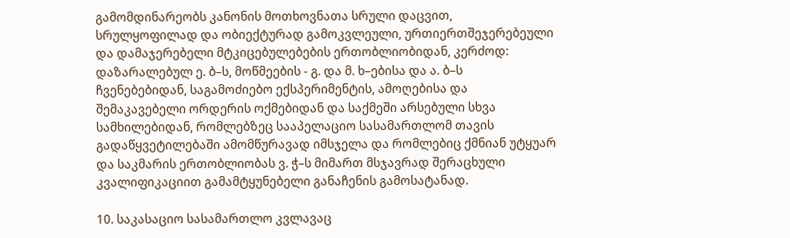გამომდინარეობს კანონის მოთხოვნათა სრული დაცვით, სრულყოფილად და ობიექტურად გამოკვლეული, ურთიერთშეჯერებეული და დამაჯერებელი მტკიცებულებების ერთობლიობიდან, კერძოდ: დაზარალებულ ე. ბ–ს, მოწმეების - გ. და მ. ხ–ებისა და ა. ბ–ს ჩვენებებიდან, საგამოძიებო ექსპერიმენტის, ამოღებისა და შემაკავებელი ორდერის ოქმებიდან და საქმეში არსებული სხვა სამხილებიდან, რომლებზეც სააპელაციო სასამართლომ თავის გადაწყვეტილებაში ამომწურავად იმსჯელა და რომლებიც ქმნიან უტყუარ და საკმარის ერთობლიობას ვ. ჭ–ს მიმართ მსჯავრად შერაცხული კვალიფიკაციით გამამტყუნებელი განაჩენის გამოსატანად.

10. საკასაციო სასამართლო კვლავაც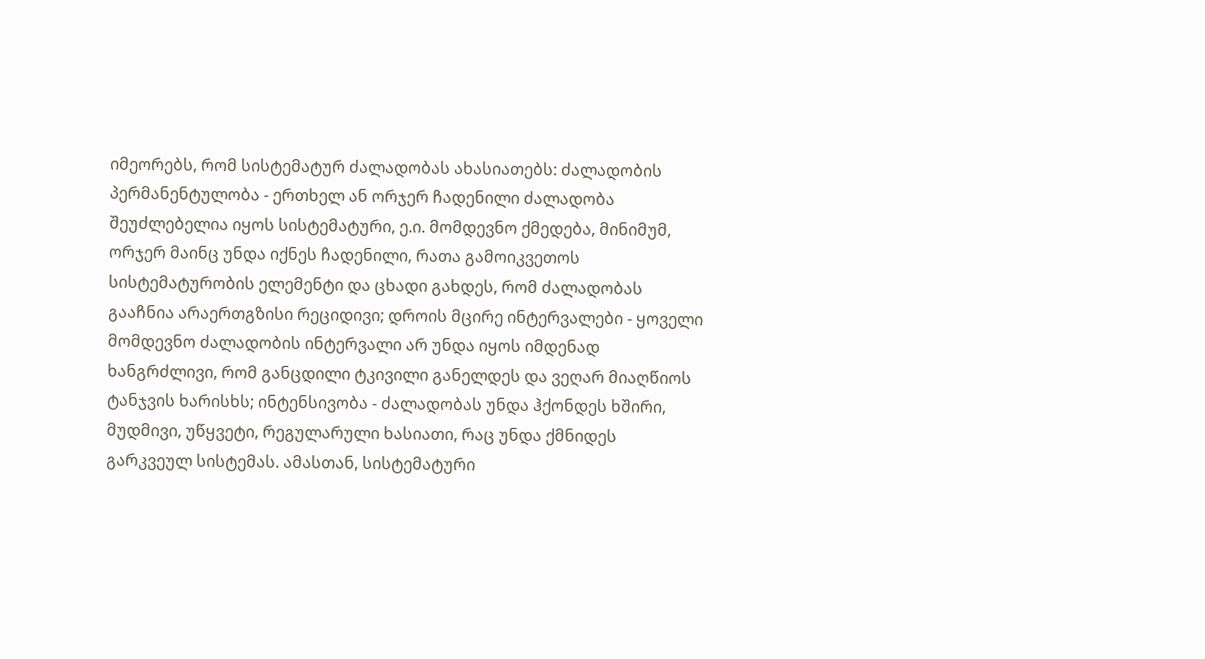იმეორებს, რომ სისტემატურ ძალადობას ახასიათებს: ძალადობის პერმანენტულობა - ერთხელ ან ორჯერ ჩადენილი ძალადობა შეუძლებელია იყოს სისტემატური, ე.ი. მომდევნო ქმედება, მინიმუმ, ორჯერ მაინც უნდა იქნეს ჩადენილი, რათა გამოიკვეთოს სისტემატურობის ელემენტი და ცხადი გახდეს, რომ ძალადობას გააჩნია არაერთგზისი რეციდივი; დროის მცირე ინტერვალები - ყოველი მომდევნო ძალადობის ინტერვალი არ უნდა იყოს იმდენად ხანგრძლივი, რომ განცდილი ტკივილი განელდეს და ვეღარ მიაღწიოს ტანჯვის ხარისხს; ინტენსივობა - ძალადობას უნდა ჰქონდეს ხშირი, მუდმივი, უწყვეტი, რეგულარული ხასიათი, რაც უნდა ქმნიდეს გარკვეულ სისტემას. ამასთან, სისტემატური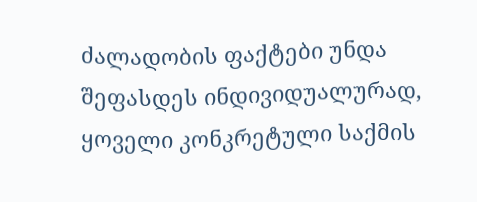ძალადობის ფაქტები უნდა შეფასდეს ინდივიდუალურად, ყოველი კონკრეტული საქმის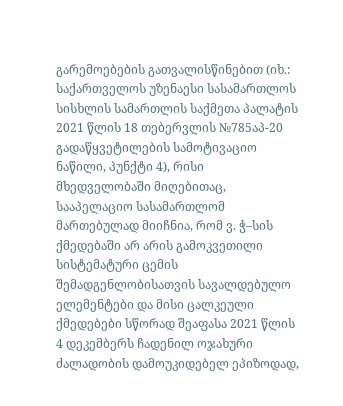გარემოებების გათვალისწინებით (იხ.: საქართველოს უზენაესი სასამართლოს სისხლის სამართლის საქმეთა პალატის 2021 წლის 18 თებერვლის №785აპ-20 გადაწყვეტილების სამოტივაციო ნაწილი, პუნქტი 4), რისი მხედველობაში მიღებითაც, სააპელაციო სასამართლომ მართებულად მიიჩნია, რომ ვ. ჭ–სის ქმედებაში არ არის გამოკვეთილი სისტემატური ცემის შემადგენლობისათვის სავალდებულო ელემენტები და მისი ცალკეული ქმედებები სწორად შეაფასა 2021 წლის 4 დეკემბერს ჩადენილ ოჯახური ძალადობის დამოუკიდებელ ეპიზოდად,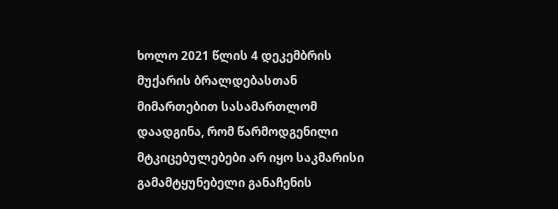ხოლო 2021 წლის 4 დეკემბრის მუქარის ბრალდებასთან მიმართებით სასამართლომ დაადგინა, რომ წარმოდგენილი მტკიცებულებები არ იყო საკმარისი გამამტყუნებელი განაჩენის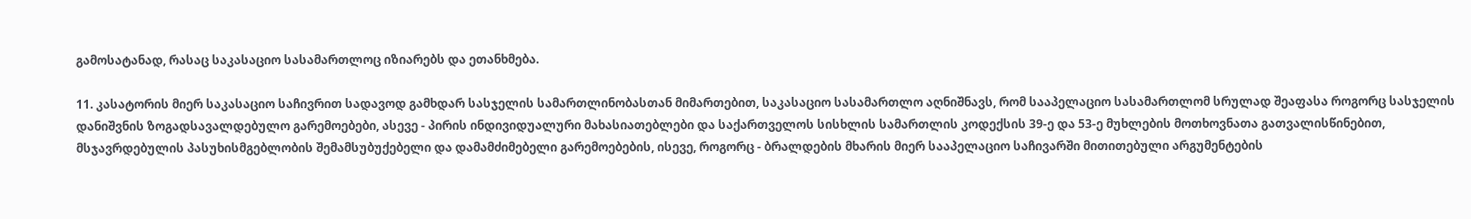გამოსატანად, რასაც საკასაციო სასამართლოც იზიარებს და ეთანხმება.

11. კასატორის მიერ საკასაციო საჩივრით სადავოდ გამხდარ სასჯელის სამართლინობასთან მიმართებით, საკასაციო სასამართლო აღნიშნავს, რომ სააპელაციო სასამართლომ სრულად შეაფასა როგორც სასჯელის დანიშვნის ზოგადსავალდებულო გარემოებები, ასევე - პირის ინდივიდუალური მახასიათებლები და საქართველოს სისხლის სამართლის კოდექსის 39-ე და 53-ე მუხლების მოთხოვნათა გათვალისწინებით, მსჯავრდებულის პასუხისმგებლობის შემამსუბუქებელი და დამამძიმებელი გარემოებების, ისევე, როგორც - ბრალდების მხარის მიერ სააპელაციო საჩივარში მითითებული არგუმენტების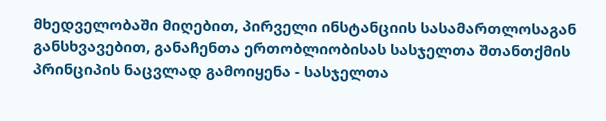მხედველობაში მიღებით, პირველი ინსტანციის სასამართლოსაგან განსხვავებით, განაჩენთა ერთობლიობისას სასჯელთა შთანთქმის პრინციპის ნაცვლად გამოიყენა - სასჯელთა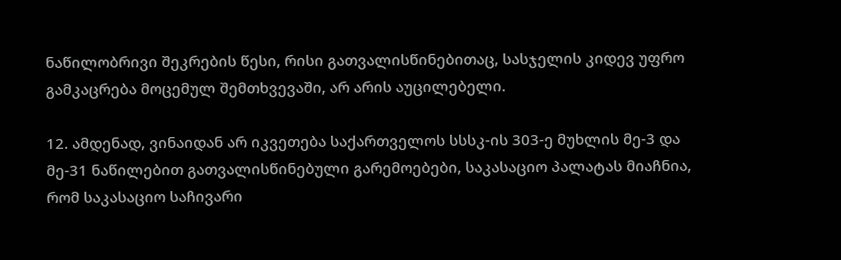ნაწილობრივი შეკრების წესი, რისი გათვალისწინებითაც, სასჯელის კიდევ უფრო გამკაცრება მოცემულ შემთხვევაში, არ არის აუცილებელი.

12. ამდენად, ვინაიდან არ იკვეთება საქართველოს სსსკ-ის 303-ე მუხლის მე-3 და მე-31 ნაწილებით გათვალისწინებული გარემოებები, საკასაციო პალატას მიაჩნია, რომ საკასაციო საჩივარი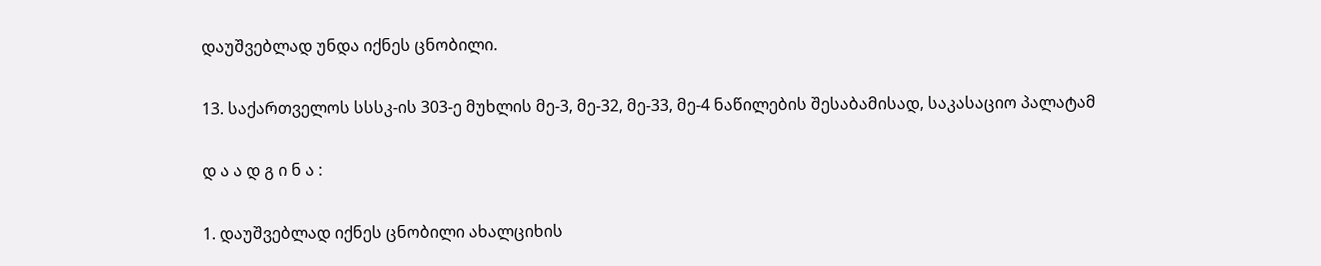დაუშვებლად უნდა იქნეს ცნობილი.

13. საქართველოს სსსკ-ის 303-ე მუხლის მე-3, მე-32, მე-33, მე-4 ნაწილების შესაბამისად, საკასაციო პალატამ

დ ა ა დ გ ი ნ ა :

1. დაუშვებლად იქნეს ცნობილი ახალციხის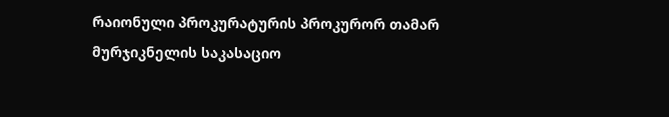რაიონული პროკურატურის პროკურორ თამარ მურჯიკნელის საკასაციო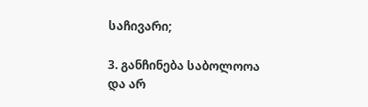საჩივარი;

3. განჩინება საბოლოოა და არ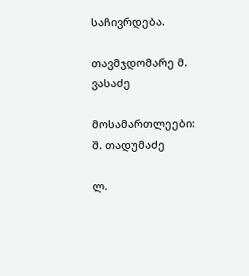საჩივრდება.

თავმჯდომარე მ. ვასაძე

მოსამართლეები: შ. თადუმაძე

ლ.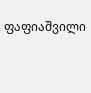ფაფიაშვილი